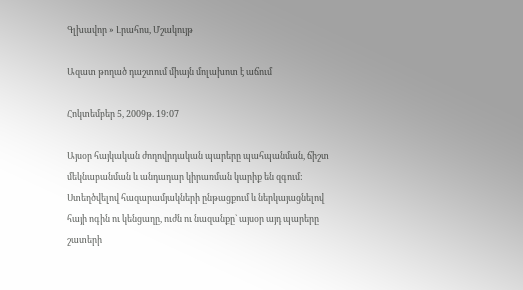Գլխավոր » Լրահոս, Մշակույթ

Ազատ թողած դաշտում միայն մոլախոտ է աճում

Հոկտեմբեր 5, 2009թ. 19:07

Այսօր հայկական ժողովրդական պարերը պահպանման, ճիշտ մեկնաբանման և անդադար կիրառման կարիք են զգում: Ստեղծվելով հազարամյակների ընթացքում և ներկայացնելով հայի ոգին ու կենցաղը, ուժն ու նազանքը` այսօր այդ պարերը շատերի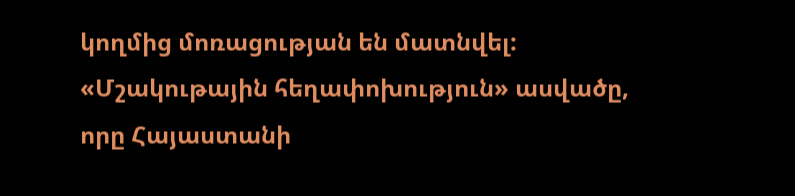կողմից մոռացության են մատնվել: «Մշակութային հեղափոխություն» ասվածը, որը Հայաստանի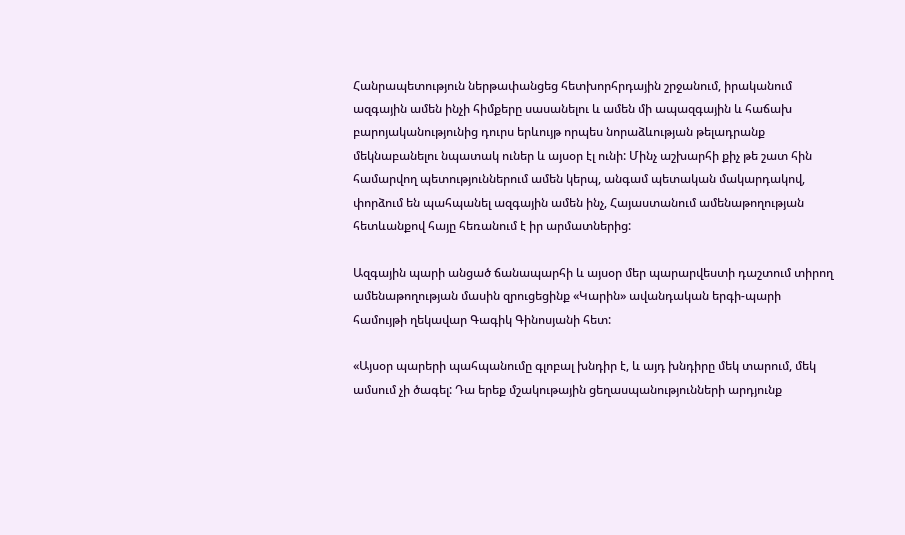Հանրապետություն ներթափանցեց հետխորհրդային շրջանում, իրականում ազգային ամեն ինչի հիմքերը սասանելու և ամեն մի ապազգային և հաճախ բարոյականությունից դուրս երևույթ որպես նորաձևության թելադրանք մեկնաբանելու նպատակ ուներ և այսօր էլ ունի: Մինչ աշխարհի քիչ թե շատ հին համարվող պետություններում ամեն կերպ, անգամ պետական մակարդակով, փորձում են պահպանել ազգային ամեն ինչ, Հայաստանում ամենաթողության հետևանքով հայը հեռանում է իր արմատներից:

Ազգային պարի անցած ճանապարհի և այսօր մեր պարարվեստի դաշտում տիրող ամենաթողության մասին զրուցեցինք «Կարին» ավանդական երգի-պարի համույթի ղեկավար Գագիկ Գինոսյանի հետ:

«Այսօր պարերի պահպանումը գլոբալ խնդիր է, և այդ խնդիրը մեկ տարում, մեկ ամսում չի ծագել: Դա երեք մշակութային ցեղասպանությունների արդյունք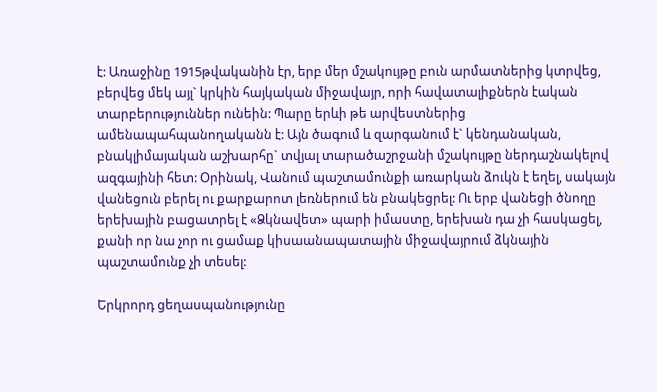է: Առաջինը 1915թվականին էր, երբ մեր մշակույթը բուն արմատներից կտրվեց, բերվեց մեկ այլ` կրկին հայկական միջավայր, որի հավատալիքներն էական տարբերություններ ունեին: Պարը երևի թե արվեստներից ամենապահպանողականն է: Այն ծագում և զարգանում է` կենդանական, բնակլիմայական աշխարհը` տվյալ տարածաշրջանի մշակույթը ներդաշնակելով ազգայինի հետ: Օրինակ, Վանում պաշտամունքի առարկան ձուկն է եղել, սակայն վանեցուն բերել ու քարքարոտ լեռներում են բնակեցրել: Ու երբ վանեցի ծնողը երեխային բացատրել է «Ձկնավետ» պարի իմաստը, երեխան դա չի հասկացել, քանի որ նա չոր ու ցամաք կիսաանապատային միջավայրում ձկնային պաշտամունք չի տեսել:

Երկրորդ ցեղասպանությունը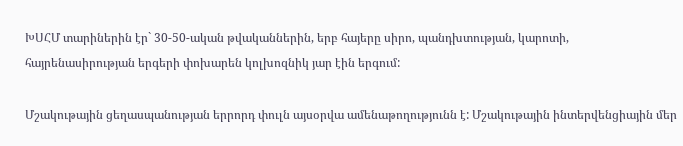ԽՍՀՄ տարիներին էր` 30-50-ական թվականներին, երբ հայերը սիրո, պանդխտության, կարոտի, հայրենասիրության երգերի փոխարեն կոլխոզնիկ յար էին երգում:

Մշակութային ցեղասպանության երրորդ փուլն այսօրվա ամենաթողությունն է: Մշակութային ինտերվենցիային մեր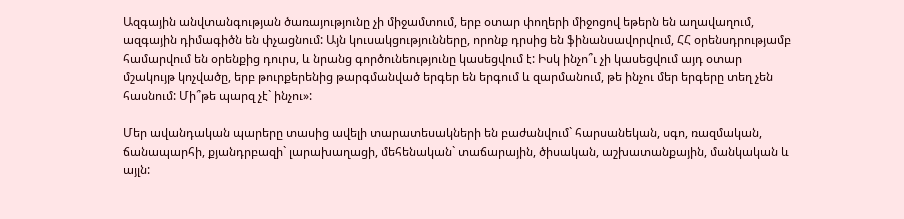Ազգային անվտանգության ծառայությունը չի միջամտում, երբ օտար փողերի միջոցով եթերն են աղավաղում, ազգային դիմագիծն են փչացնում: Այն կուսակցությունները, որոնք դրսից են ֆինանսավորվում, ՀՀ օրենսդրությամբ համարվում են օրենքից դուրս, և նրանց գործունեությունը կասեցվում է: Իսկ ինչո՞ւ չի կասեցվում այդ օտար մշակույթ կոչվածը, երբ թուրքերենից թարգմանված երգեր են երգում և զարմանում, թե ինչու մեր երգերը տեղ չեն հասնում: Մի՞թե պարզ չէ` ինչու»:

Մեր ավանդական պարերը տասից ավելի տարատեսակների են բաժանվում` հարսանեկան, սգո, ռազմական, ճանապարհի, քյանդրբազի` լարախաղացի, մեհենական` տաճարային, ծիսական, աշխատանքային, մանկական և այլն: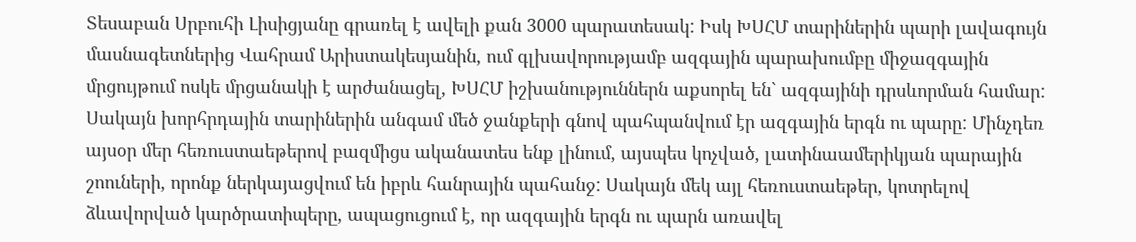Տեսաբան Սրբուհի Լիսիցյանը գրառել է ավելի քան 3000 պարատեսակ: Իսկ ԽՍՀՄ տարիներին պարի լավագույն մասնագետներից Վահրամ Արիստակեսյանին, ում գլխավորությամբ ազգային պարախումբը միջազգային մրցույթում ոսկե մրցանակի է արժանացել, ԽՍՀՄ իշխանություններն աքսորել են` ազգայինի դրսևորման համար: Սակայն խորհրդային տարիներին անգամ մեծ ջանքերի գնով պահպանվում էր ազգային երգն ու պարը: Մինչդեռ այսօր մեր հեռուստաեթերով բազմիցս ականատես ենք լինում, այսպես կոչված, լատինաամերիկյան պարային շոուների, որոնք ներկայացվում են իբրև հանրային պահանջ: Սակայն մեկ այլ հեռուստաեթեր, կոտրելով ձևավորված կարծրատիպերը, ապացուցում է, որ ազգային երգն ու պարն առավել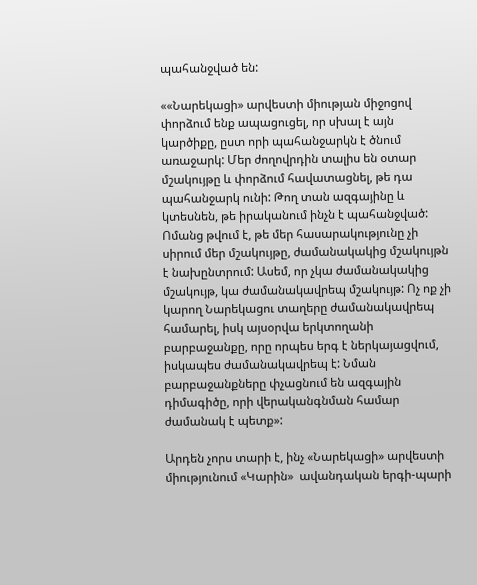պահանջված են:

««Նարեկացի» արվեստի միության միջոցով փորձում ենք ապացուցել, որ սխալ է այն կարծիքը, ըստ որի պահանջարկն է ծնում առաջարկ: Մեր ժողովրդին տալիս են օտար մշակույթը և փորձում հավատացնել, թե դա պահանջարկ ունի: Թող տան ազգայինը և կտեսնեն, թե իրականում ինչն է պահանջված: Ոմանց թվում է, թե մեր հասարակությունը չի սիրում մեր մշակույթը, ժամանակակից մշակույթն է նախընտրում: Ասեմ, որ չկա ժամանակակից մշակույթ, կա ժամանակավրեպ մշակույթ: Ոչ ոք չի կարող Նարեկացու տաղերը ժամանակավրեպ համարել, իսկ այսօրվա երկտողանի բարբաջանքը, որը որպես երգ է ներկայացվում, իսկապես ժամանակավրեպ է: Նման բարբաջանքները փչացնում են ազգային դիմագիծը, որի վերականգնման համար ժամանակ է պետք»:

Արդեն չորս տարի է, ինչ «Նարեկացի» արվեստի միությունում «Կարին»  ավանդական երգի-պարի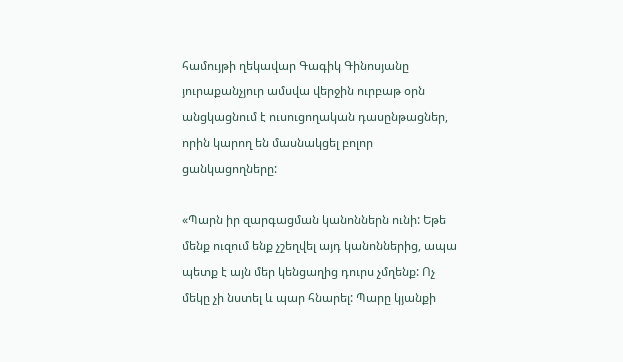համույթի ղեկավար Գագիկ Գինոսյանը յուրաքանչյուր ամսվա վերջին ուրբաթ օրն անցկացնում է ուսուցողական դասընթացներ, որին կարող են մասնակցել բոլոր ցանկացողները:

«Պարն իր զարգացման կանոններն ունի: Եթե մենք ուզում ենք չշեղվել այդ կանոններից, ապա պետք է այն մեր կենցաղից դուրս չմղենք: Ոչ մեկը չի նստել և պար հնարել: Պարը կյանքի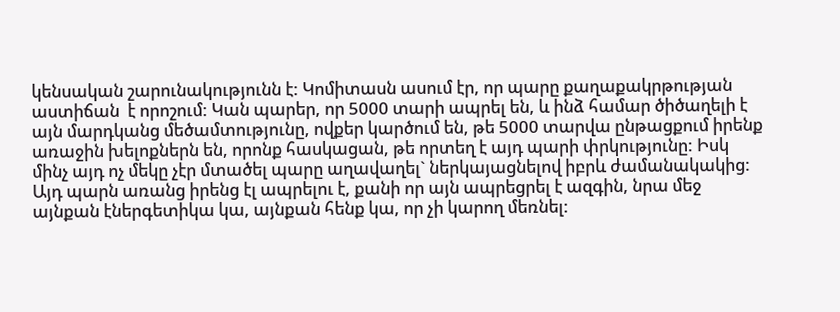կենսական շարունակությունն է: Կոմիտասն ասում էր, որ պարը քաղաքակրթության աստիճան  է որոշում: Կան պարեր, որ 5000 տարի ապրել են, և ինձ համար ծիծաղելի է այն մարդկանց մեծամտությունը, ովքեր կարծում են, թե 5000 տարվա ընթացքում իրենք առաջին խելոքներն են, որոնք հասկացան, թե որտեղ է այդ պարի փրկությունը: Իսկ մինչ այդ ոչ մեկը չէր մտածել պարը աղավաղել` ներկայացնելով իբրև ժամանակակից: Այդ պարն առանց իրենց էլ ապրելու է, քանի որ այն ապրեցրել է ազգին, նրա մեջ այնքան էներգետիկա կա, այնքան հենք կա, որ չի կարող մեռնել: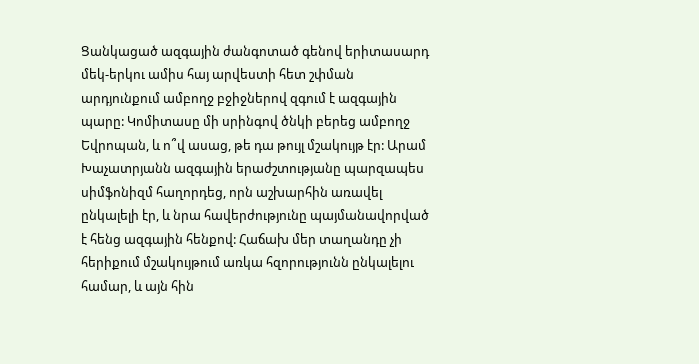Ցանկացած ազգային ժանգոտած գենով երիտասարդ մեկ-երկու ամիս հայ արվեստի հետ շփման արդյունքում ամբողջ բջիջներով զգում է ազգային պարը: Կոմիտասը մի սրինգով ծնկի բերեց ամբողջ Եվրոպան, և ո՞վ ասաց, թե դա թույլ մշակույթ էր: Արամ Խաչատրյանն ազգային երաժշտությանը պարզապես սիմֆոնիզմ հաղորդեց, որն աշխարհին առավել ընկալելի էր, և նրա հավերժությունը պայմանավորված է հենց ազգային հենքով: Հաճախ մեր տաղանդը չի հերիքում մշակույթում առկա հզորությունն ընկալելու համար, և այն հին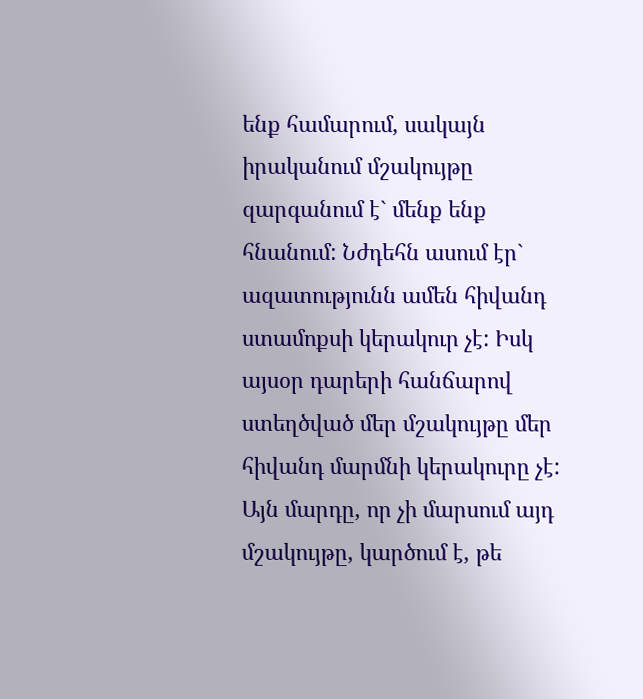ենք համարում, սակայն իրականում մշակույթը զարգանում է` մենք ենք հնանում: Նժդեհն ասում էր` ազատությունն ամեն հիվանդ ստամոքսի կերակուր չէ: Իսկ այսօր դարերի հանճարով ստեղծված մեր մշակույթը մեր հիվանդ մարմնի կերակուրը չէ: Այն մարդը, որ չի մարսում այդ մշակույթը, կարծում է, թե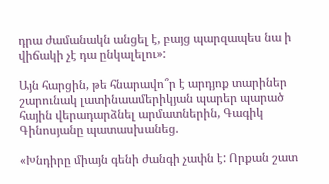դրա ժամանակն անցել է, բայց պարզապես նա ի վիճակի չէ դա ընկալելու»:

Այն հարցին, թե հնարավո՞ր է արդյոք տարիներ շարունակ լատինաամերիկյան պարեր պարած հային վերադարձնել արմատներին, Գագիկ Գինոսյանը պատասխանեց.

«Խնդիրը միայն գենի ժանգի չափն է: Որքան շատ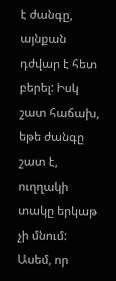է ժանգը, այնքան դժվար է հետ բերել: Իսկ շատ հաճախ, եթե ժանգը շատ է, ուղղակի տակը երկաթ չի մնում: Ասեմ, որ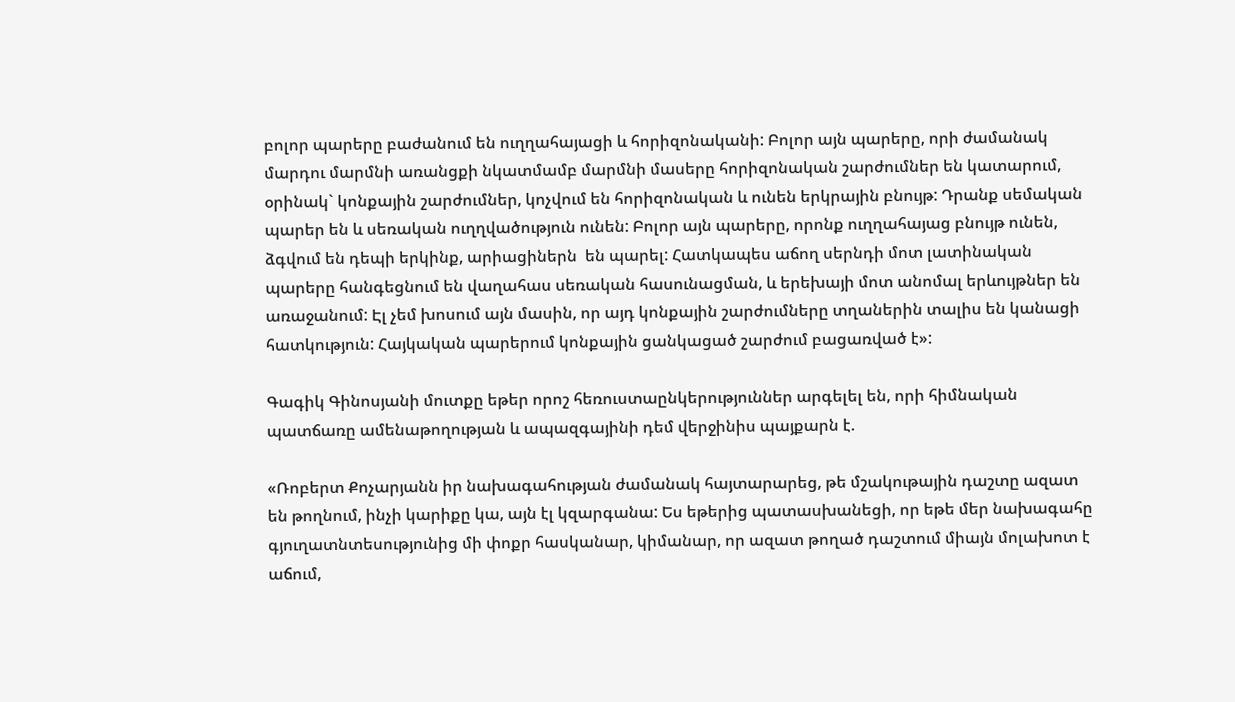բոլոր պարերը բաժանում են ուղղահայացի և հորիզոնականի: Բոլոր այն պարերը, որի ժամանակ մարդու մարմնի առանցքի նկատմամբ մարմնի մասերը հորիզոնական շարժումներ են կատարում, օրինակ` կոնքային շարժումներ, կոչվում են հորիզոնական և ունեն երկրային բնույթ: Դրանք սեմական պարեր են և սեռական ուղղվածություն ունեն: Բոլոր այն պարերը, որոնք ուղղահայաց բնույթ ունեն, ձգվում են դեպի երկինք, արիացիներն  են պարել: Հատկապես աճող սերնդի մոտ լատինական պարերը հանգեցնում են վաղահաս սեռական հասունացման, և երեխայի մոտ անոմալ երևույթներ են առաջանում: Էլ չեմ խոսում այն մասին, որ այդ կոնքային շարժումները տղաներին տալիս են կանացի հատկություն: Հայկական պարերում կոնքային ցանկացած շարժում բացառված է»:

Գագիկ Գինոսյանի մուտքը եթեր որոշ հեռուստաընկերություններ արգելել են, որի հիմնական պատճառը ամենաթողության և ապազգայինի դեմ վերջինիս պայքարն է.

«Ռոբերտ Քոչարյանն իր նախագահության ժամանակ հայտարարեց, թե մշակութային դաշտը ազատ են թողնում, ինչի կարիքը կա, այն էլ կզարգանա: Ես եթերից պատասխանեցի, որ եթե մեր նախագահը գյուղատնտեսությունից մի փոքր հասկանար, կիմանար, որ ազատ թողած դաշտում միայն մոլախոտ է աճում,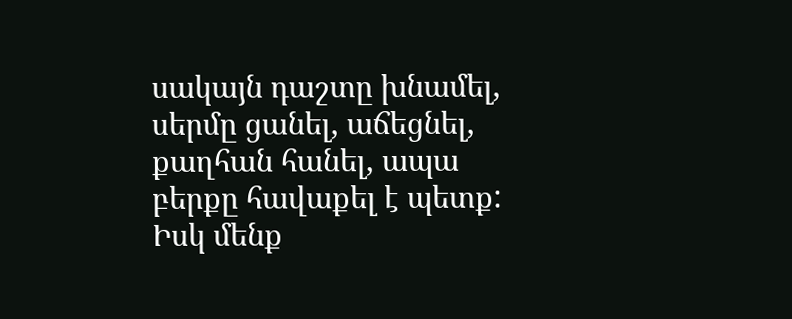սակայն դաշտը խնամել, սերմը ցանել, աճեցնել, քաղհան հանել, ապա բերքը հավաքել է պետք: Իսկ մենք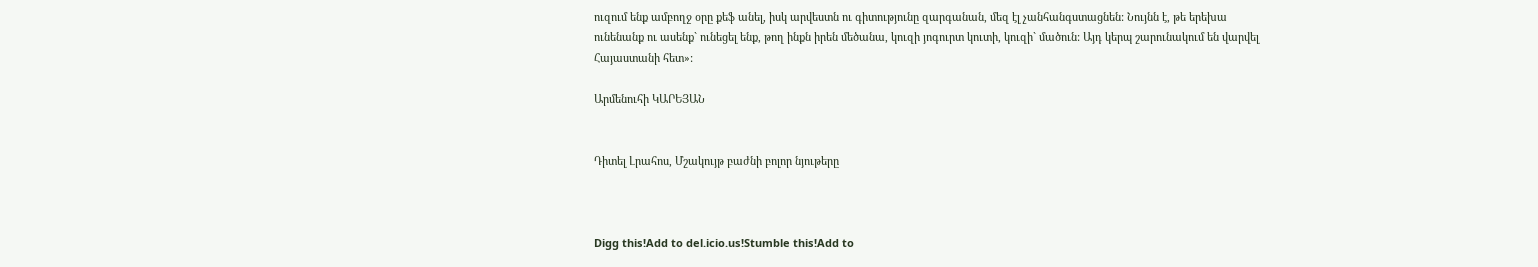ուզում ենք ամբողջ օրը քեֆ անել, իսկ արվեստն ու գիտությունը զարգանան, մեզ էլ չանհանգստացնեն: Նույնն է, թե երեխա ունենանք ու ասենք` ունեցել ենք, թող ինքն իրեն մեծանա, կուզի յոգուրտ կուտի, կուզի` մածուն: Այդ կերպ շարունակում են վարվել Հայաստանի հետ»:

Արմենուհի ԿԱՐԵՅԱՆ


Դիտել Լրահոս, Մշակույթ բաժնի բոլոր նյութերը



Digg this!Add to del.icio.us!Stumble this!Add to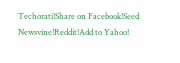Techorati!Share on Facebook!Seed Newsvine!Reddit!Add to Yahoo!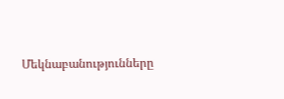Մեկնաբանությունները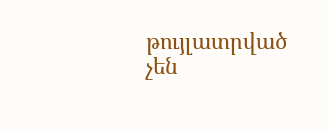թույլատրված չեն